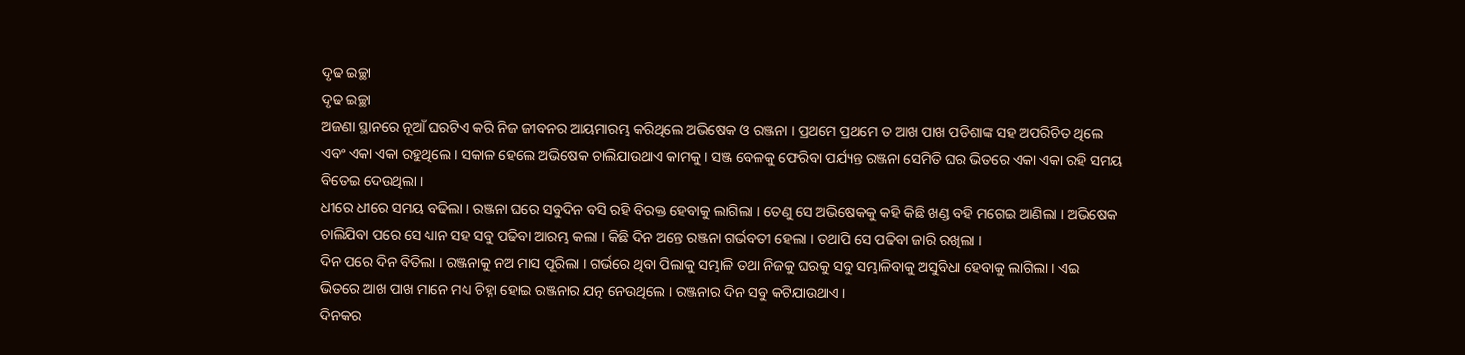ଦୃଢ ଇଚ୍ଛା
ଦୃଢ ଇଚ୍ଛା
ଅଜଣା ସ୍ଥାନରେ ନୂଆଁ ଘରଟିଏ କରି ନିଜ ଜୀବନର ଆୟମାରମ୍ଭ କରିଥିଲେ ଅଭିଷେକ ଓ ରଞ୍ଜନା । ପ୍ରଥମେ ପ୍ରଥମେ ତ ଆଖ ପାଖ ପଡିଶାଙ୍କ ସହ ଅପରିଚିତ ଥିଲେ ଏବଂ ଏକା ଏକା ରହୁଥିଲେ । ସକାଳ ହେଲେ ଅଭିଷେକ ଚାଲିଯାଉଥାଏ କାମକୁ । ସଞ୍ଜ ବେଳକୁ ଫେରିବା ପର୍ଯ୍ୟନ୍ତ ରଞ୍ଜନା ସେମିତି ଘର ଭିତରେ ଏକା ଏକା ରହି ସମୟ ବିତେଇ ଦେଉଥିଲା ।
ଧୀରେ ଧୀରେ ସମୟ ବଢିଲା । ରଞ୍ଜନା ଘରେ ସବୁଦିନ ବସି ରହି ବିରକ୍ତ ହେବାକୁ ଲାଗିଲା । ତେଣୁ ସେ ଅଭିଷେକକୁ କହି କିଛି ଖଣ୍ଡ ବହି ମଗେଇ ଆଣିଲା । ଅଭିଷେକ ଚାଲିଯିବା ପରେ ସେ ଧ୍ୟାନ ସହ ସବୁ ପଢିବା ଆରମ୍ଭ କଲା । କିଛି ଦିନ ଅନ୍ତେ ରଞ୍ଜନା ଗର୍ଭବତୀ ହେଲା । ତଥାପି ସେ ପଢିବା ଜାରି ରଖିଲା ।
ଦିନ ପରେ ଦିନ ବିତିଲା । ରଞ୍ଜନାକୁ ନଅ ମାସ ପୂରିଲା । ଗର୍ଭରେ ଥିବା ପିଲାକୁ ସମ୍ଭାଳି ତଥା ନିଜକୁ ଘରକୁ ସବୁ ସମ୍ଭାଳିବାକୁ ଅସୁବିଧା ହେବାକୁ ଲାଗିଲା । ଏଇ ଭିତରେ ଆଖ ପାଖ ମାନେ ମଧ୍ୟ ଚିହ୍ନା ହୋଇ ରଞ୍ଜନାର ଯତ୍ନ ନେଉଥିଲେ । ରଞ୍ଜନାର ଦିନ ସବୁ କଟିଯାଉଥାଏ ।
ଦିନକର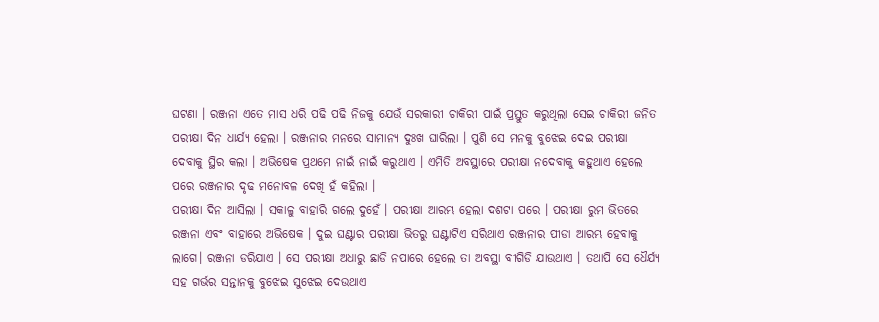ଘଟଣା । ରଞ୍ଜନା ଏତେ ମାସ ଧରି ପଢି ପଢି ନିଜକୁ ଯେଉଁ ସରକାରୀ ଚାକିରୀ ପାଇଁ ପ୍ରସ୍ତୁତ କରୁଥିଲା ସେଇ ଚାକିରୀ ଜନିତ ପରୀକ୍ଷା ଦିନ ଧାର୍ଯ୍ୟ ହେଲା । ରଞ୍ଜନାର ମନରେ ସାମାନ୍ୟ ଦୁଃଖ ଘାରିଲା । ପୁଣି ସେ ମନକୁ ବୁଝେଇ ଦେଇ ପରୀକ୍ଷା ଦେବାକୁ ସ୍ଥିର କଲା । ଅଭିଷେକ ପ୍ରଥମେ ନାଇଁ ନାଇଁ କରୁଥାଏ । ଏମିତି ଅବସ୍ଥାରେ ପରୀକ୍ଷା ନଦେବାକୁ କହୁଥାଏ ହେଲେ ପରେ ରଞ୍ଜନାର ଦୃଢ ମନୋବଳ ଦେଖି ହଁ କହିଲା ।
ପରୀକ୍ଷା ଦିନ ଆସିଲା । ସକାଳୁ ବାହାରି ଗଲେ ଦୁହେଁ । ପରୀକ୍ଷା ଆରମ୍ଭ ହେଲା ଦଶଟା ପରେ । ପରୀକ୍ଷା ରୁମ ଭିତରେ ରଞ୍ଜନା ଏବଂ ବାହାରେ ଅଭିଷେକ । ଦୁଇ ଘଣ୍ଟାର ପରୀକ୍ଷା ଭିତରୁ ଘଣ୍ଟାଟିଏ ସରିଥାଏ ରଞ୍ଜନାର ପୀଡା ଆରମ୍ଭ ହେବାକୁ ଲାଗେ। ରଞ୍ଜନା ଡରିଯାଏ । ସେ ପରୀକ୍ଷା ଅଧାରୁ ଛାଡି ନପାରେ ହେଲେ ତା ଅବସ୍ଥା ବୀଗିଡି ଯାଉଥାଏ । ତଥାପି ସେ ଧୈର୍ଯ୍ୟ ସହ ଗର୍ଭର ସନ୍ତାନକୁ ବୁଝେଇ ସୁଝେଇ ଦେଉଥାଏ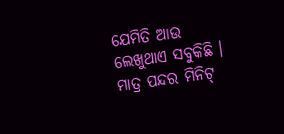ଯେମିତି ଆଉ ଲେଖୁଥାଏ ସବୁକିଛି । ମାତ୍ର ପନ୍ଦର ମିନିଟ୍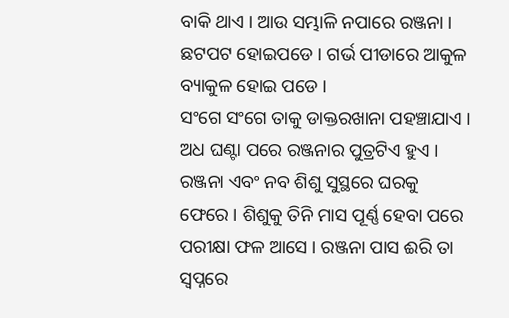ବାକି ଥାଏ । ଆଉ ସମ୍ଭାଳି ନପାରେ ରଞ୍ଜନା । ଛଟପଟ ହୋଇପଡେ । ଗର୍ଭ ପୀଡାରେ ଆକୁଳ ବ୍ୟାକୁଳ ହୋଇ ପଡେ ।
ସଂଗେ ସଂଗେ ତାକୁ ଡାକ୍ତରଖାନା ପହଞ୍ଚାଯାଏ । ଅଧ ଘଣ୍ଟା ପରେ ରଞ୍ଜନାର ପୁତ୍ରଟିଏ ହୁଏ । ରଞ୍ଜନା ଏବଂ ନବ ଶିଶୁ ସୁସ୍ଥରେ ଘରକୁ ଫେରେ । ଶିଶୁକୁ ତିନି ମାସ ପୂର୍ଣ୍ଣ ହେବା ପରେ ପରୀକ୍ଷା ଫଳ ଆସେ । ରଞ୍ଜନା ପାସ ଈରି ତା ସ୍ବପ୍ନରେ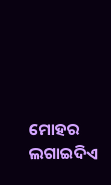ମୋହର ଲଗାଇଦିଏ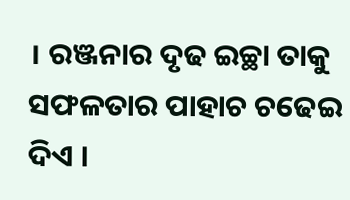। ରଞ୍ଜନାର ଦୃଢ ଇଚ୍ଛା ତାକୁ ସଫଳତାର ପାହାଚ ଚଢେଇ ଦିଏ ।